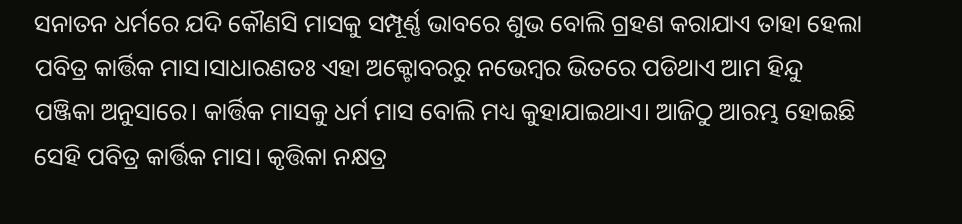ସନାତନ ଧର୍ମରେ ଯଦି କୌଣସି ମାସକୁ ସମ୍ପୂର୍ଣ୍ଣ ଭାବରେ ଶୁଭ ବୋଲି ଗ୍ରହଣ କରାଯାଏ ତାହା ହେଲା ପବିତ୍ର କାର୍ତ୍ତିକ ମାସ।ସାଧାରଣତଃ ଏହା ଅକ୍ଟୋବରରୁ ନଭେମ୍ବର ଭିତରେ ପଡିଥାଏ ଆମ ହିନ୍ଦୁ ପଞ୍ଜିକା ଅନୁସାରେ। କାର୍ତ୍ତିକ ମାସକୁ ଧର୍ମ ମାସ ବୋଲି ମଧ୍ୟ କୁହାଯାଇଥାଏ। ଆଜିଠୁ ଆରମ୍ଭ ହୋଇଛି ସେହି ପବିତ୍ର କାର୍ତ୍ତିକ ମାସ। କୃତ୍ତିକା ନକ୍ଷତ୍ର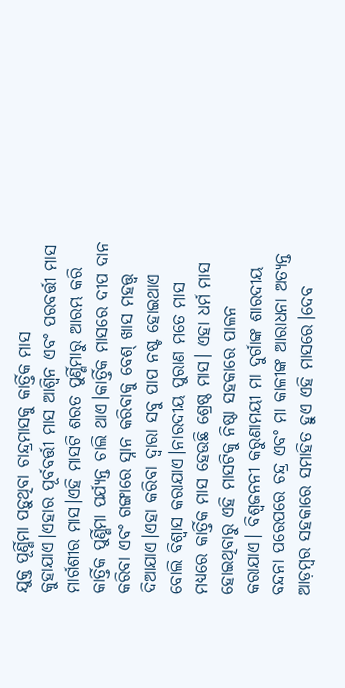ଯୁକ୍ତ ପୂର୍ଣ୍ଣିମା ପଡ଼ୁଥିବା ଚାନ୍ଦ୍ରମାସକୁ କାର୍ତ୍ତିକ ମାସ କୁହାଯାଏ।ଏହାର ପୂର୍ବବର୍ତ୍ତୀ ମାସ ଆଶ୍ୱିନ ଏବଂ ପରବର୍ତ୍ତୀ ମାସ ମାର୍ଗଶୀର ମାସ।ଏହି ମାସଟି ଶରତ ପୁର୍ଣ୍ଣିମାରୁ ଆରମ୍ଭ କରି କାର୍ତ୍ତିକ ପୁର୍ଣ୍ଣିମା ପର୍ଯ୍ଯନ୍ତ ଚାଲି ଥାଏ।କାର୍ତ୍ତିକ ମାସରେ ଦୀପ ଦାନ କରିବା ଏବଂ ଗଙ୍ଗାରେ ସ୍ନାନ କରିବାକୁ ବେଶ୍ ଖାସ ମହତ୍ତ୍ଵ ଦିଆଯାଏ।ଏହା କରିବା ଦ୍ଵାରା ସବୁ ପାପ ନଷ୍ଟ ହୋଇଥାଏ ବୋଲି ବିଶ୍ଵାସ କରାଯାଏ।ନାରଦୀୟ ପୁରାଣ ମତେ ମାସ ମଧ୍ୟରେ କାର୍ତ୍ତିକ ମାସ ହେଉଛି ଶ୍ରେଷ୍ଠ ମାସ। ଏହା ଧର୍ମ ମାସ ହୋଇଥିବାରୁ ଏହି ମାସଟିକୁ ନିଷ୍ଠା ସହକାରେ ପାଳନ କରାଯାଏ। ବିଶ୍ଵଜନନୀ କରୁଣାମୟୀ ମା ଦୁର୍ଗାଙ୍କ ଶାରଦୀୟ ବନ୍ଦନା ପରେପରେ ଚନ୍ଦ୍ର ଏବଂ ମା କାଳୀଙ୍କ ଆରାଧନା ଅତ୍ୟନ୍ତ ଆଡ଼ମ୍ବର ସହକାରେ ସମାହିତ ହୁଏ ଏହି ମାସରେ।ଦେବ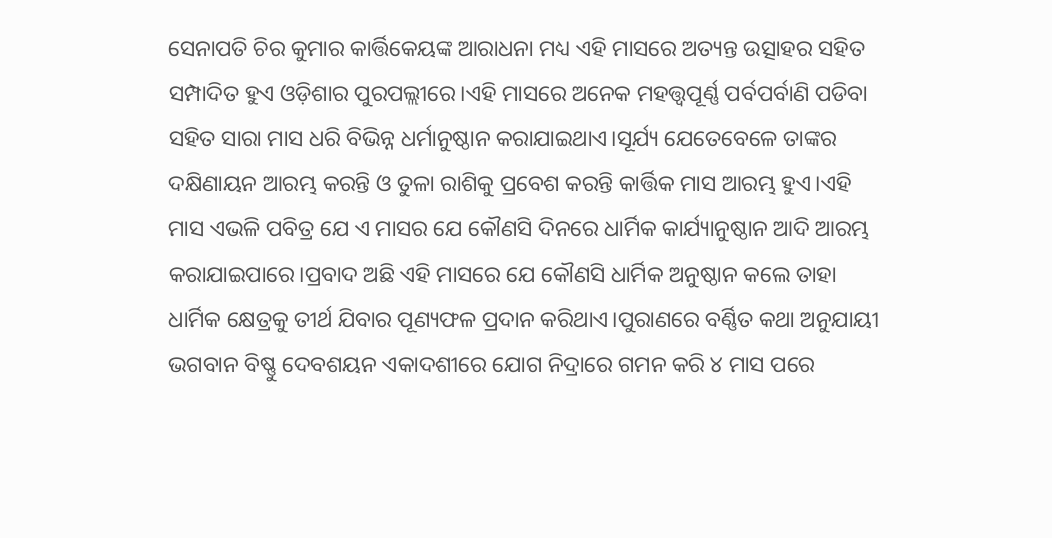ସେନାପତି ଚିର କୁମାର କାର୍ତ୍ତିକେୟଙ୍କ ଆରାଧନା ମଧ୍ୟ ଏହି ମାସରେ ଅତ୍ୟନ୍ତ ଉତ୍ସାହର ସହିତ ସମ୍ପାଦିତ ହୁଏ ଓଡ଼ିଶାର ପୁରପଲ୍ଲୀରେ।ଏହି ମାସରେ ଅନେକ ମହତ୍ତ୍ଵପୂର୍ଣ୍ଣ ପର୍ବପର୍ବାଣି ପଡିବା ସହିତ ସାରା ମାସ ଧରି ବିଭିନ୍ନ ଧର୍ମାନୁଷ୍ଠାନ କରାଯାଇଥାଏ।ସୂର୍ଯ୍ୟ ଯେତେବେଳେ ତାଙ୍କର ଦକ୍ଷିଣାୟନ ଆରମ୍ଭ କରନ୍ତି ଓ ତୁଳା ରାଶିକୁ ପ୍ରବେଶ କରନ୍ତି କାର୍ତ୍ତିକ ମାସ ଆରମ୍ଭ ହୁଏ।ଏହି ମାସ ଏଭଳି ପବିତ୍ର ଯେ ଏ ମାସର ଯେ କୌଣସି ଦିନରେ ଧାର୍ମିକ କାର୍ଯ୍ୟାନୁଷ୍ଠାନ ଆଦି ଆରମ୍ଭ କରାଯାଇପାରେ।ପ୍ରବାଦ ଅଛି ଏହି ମାସରେ ଯେ କୌଣସି ଧାର୍ମିକ ଅନୁଷ୍ଠାନ କଲେ ତାହା ଧାର୍ମିକ କ୍ଷେତ୍ରକୁ ତୀର୍ଥ ଯିବାର ପୂଣ୍ୟଫଳ ପ୍ରଦାନ କରିଥାଏ।ପୁରାଣରେ ବର୍ଣ୍ଣିତ କଥା ଅନୁଯାୟୀ ଭଗବାନ ବିଷ୍ଣୁ ଦେବଶୟନ ଏକାଦଶୀରେ ଯୋଗ ନିଦ୍ରାରେ ଗମନ କରି ୪ ମାସ ପରେ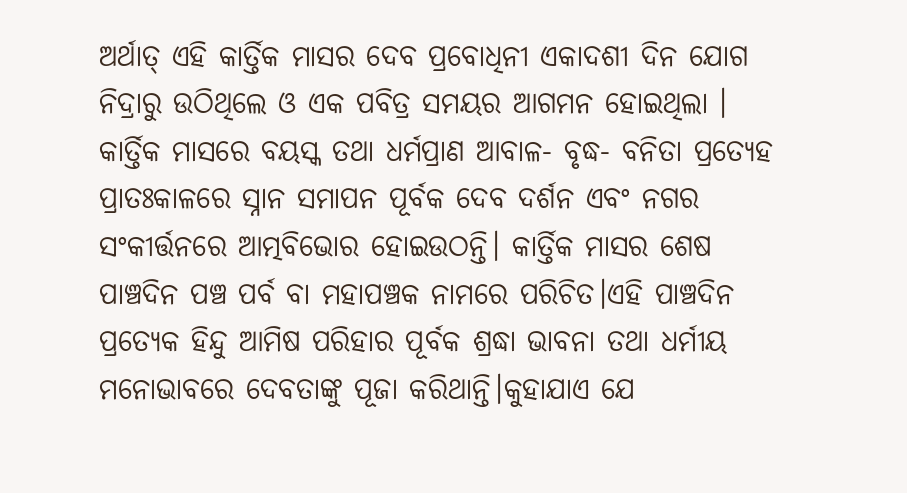ଅର୍ଥାତ୍ ଏହି କାର୍ତ୍ତିକ ମାସର ଦେବ ପ୍ରବୋଧିନୀ ଏକାଦଶୀ ଦିନ ଯୋଗ ନିଦ୍ରାରୁ ଉଠିଥିଲେ ଓ ଏକ ପବିତ୍ର ସମୟର ଆଗମନ ହୋଇଥିଲା ।
କାର୍ତ୍ତିକ ମାସରେ ବୟସ୍କ ତଥା ଧର୍ମପ୍ରାଣ ଆବାଳ- ବୃଦ୍ଧ- ବନିତା ପ୍ରତ୍ୟେହ ପ୍ରାତଃକାଳରେ ସ୍ନାନ ସମାପନ ପୂର୍ବକ ଦେବ ଦର୍ଶନ ଏବଂ ନଗର ସଂକୀର୍ତ୍ତନରେ ଆତ୍ମବିଭୋର ହୋଇଉଠନ୍ତି। କାର୍ତ୍ତିକ ମାସର ଶେଷ ପାଞ୍ଚଦିନ ପଞ୍ଚ ପର୍ବ ବା ମହାପଞ୍ଚକ ନାମରେ ପରିଚିତ।ଏହି ପାଞ୍ଚଦିନ ପ୍ରତ୍ୟେକ ହିନ୍ଦୁ ଆମିଷ ପରିହାର ପୂର୍ବକ ଶ୍ରଦ୍ଧା ଭାବନା ତଥା ଧର୍ମୀୟ ମନୋଭାବରେ ଦେବତାଙ୍କୁ ପୂଜା କରିଥାନ୍ତି।କୁହାଯାଏ ଯେ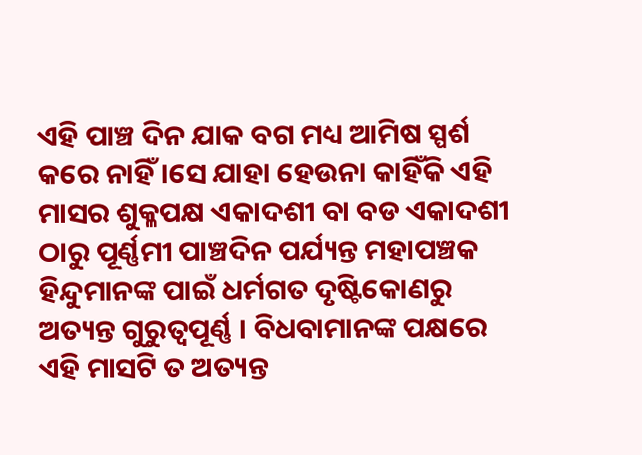ଏହି ପାଞ୍ଚ ଦିନ ଯାକ ବଗ ମଧ୍ୟ ଆମିଷ ସ୍ପର୍ଶ କରେ ନାହିଁ ।ସେ ଯାହା ହେଉନା କାହିଁକି ଏହି ମାସର ଶୁକ୍ଳପକ୍ଷ ଏକାଦଶୀ ବା ବଡ ଏକାଦଶୀ ଠାରୁ ପୂର୍ଣ୍ଣମୀ ପାଞ୍ଚଦିନ ପର୍ଯ୍ୟନ୍ତ ମହାପଞ୍ଚକ ହିନ୍ଦୁମାନଙ୍କ ପାଇଁ ଧର୍ମଗତ ଦୃଷ୍ଟିକୋଣରୁ ଅତ୍ୟନ୍ତ ଗୁରୁତ୍ଵପୂର୍ଣ୍ଣ । ବିଧବାମାନଙ୍କ ପକ୍ଷରେ ଏହି ମାସଟି ତ ଅତ୍ୟନ୍ତ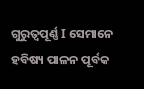ଗୁରୁତ୍ଵପୂର୍ଣ୍ଣ I ସେମାନେ ହବିଷ୍ୟ ପାଳନ ପୂର୍ବକ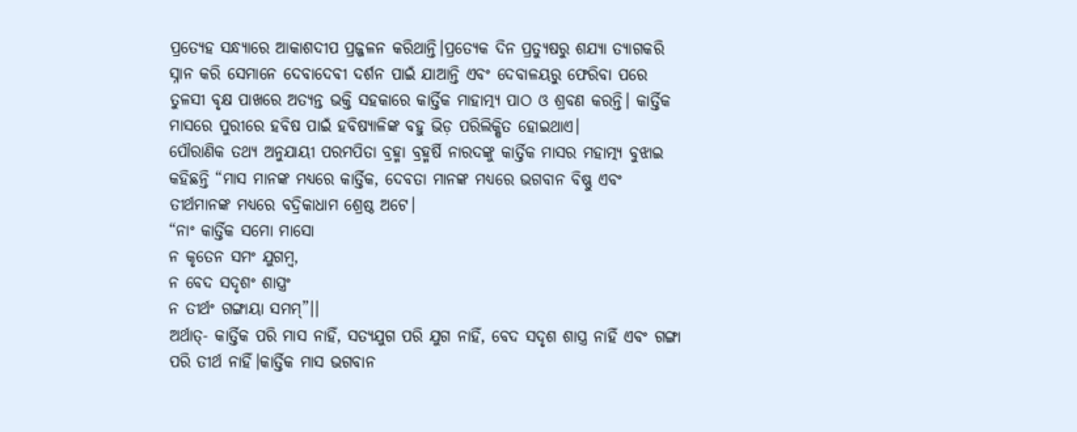ପ୍ରତ୍ୟେହ ସନ୍ଧ୍ୟାରେ ଆକାଶଦୀପ ପ୍ରଜ୍ଜଳନ କରିଥାନ୍ତି।ପ୍ରତ୍ୟେକ ଦିନ ପ୍ରତ୍ୟୁଷରୁ ଶଯ୍ୟା ତ୍ୟାଗକରି ସ୍ନାନ କରି ସେମାନେ ଦେବାଦେବୀ ଦର୍ଶନ ପାଇଁ ଯାଆନ୍ତି ଏବଂ ଦେବାଳୟରୁ ଫେରିବା ପରେ ତୁଳସୀ ବୃକ୍ଷ ପାଖରେ ଅତ୍ୟନ୍ତ ଭକ୍ତି ସହକାରେ କାର୍ତ୍ତିକ ମାହାତ୍ମ୍ୟ ପାଠ ଓ ଶ୍ରବଣ କରନ୍ତି। କାର୍ତ୍ତିକ ମାସରେ ପୁରୀରେ ହବିଷ ପାଇଁ ହବିଷ୍ୟାଳିଙ୍କ ବହୁ ଭିଡ଼ ପରିଲିକ୍ଷିତ ହୋଇଥାଏ।
ପୌରାଣିକ ତଥ୍ୟ ଅନୁଯାୟୀ ପରମପିତା ବ୍ରହ୍ମା ବ୍ରହ୍ମର୍ଷି ନାରଦଙ୍କୁ କାର୍ତ୍ତିକ ମାସର ମହାତ୍ମ୍ୟ ବୁଝାଇ କହିଛନ୍ତି “ମାସ ମାନଙ୍କ ମଧ୍ୟରେ କାର୍ତ୍ତିକ, ଦେବତା ମାନଙ୍କ ମଧ୍ୟରେ ଭଗବାନ ବିଷ୍ଣୁ ଏବଂ ତୀର୍ଥମାନଙ୍କ ମଧ୍ୟରେ ବଦ୍ରିକାଧାମ ଶ୍ରେଷ୍ଠ ଅଟେ।
“ନାଂ କାର୍ତ୍ତିକ ସମୋ ମାସୋ
ନ କୃତେନ ସମଂ ଯୁଗମ୍ବ,
ନ ବେଦ ସଦୃଶଂ ଶାସ୍ତ୍ରଂ
ନ ତୀର୍ଥଂ ଗଙ୍ଗାୟା ସମମ୍”।।
ଅର୍ଥାତ୍- କାର୍ତ୍ତିକ ପରି ମାସ ନାହିଁ, ସତ୍ୟଯୁଗ ପରି ଯୁଗ ନାହିଁ, ବେଦ ସଦୃଶ ଶାସ୍ତ୍ର ନାହିଁ ଏବଂ ଗଙ୍ଗା ପରି ତୀର୍ଥ ନାହିଁ।କାର୍ତ୍ତିକ ମାସ ଭଗବାନ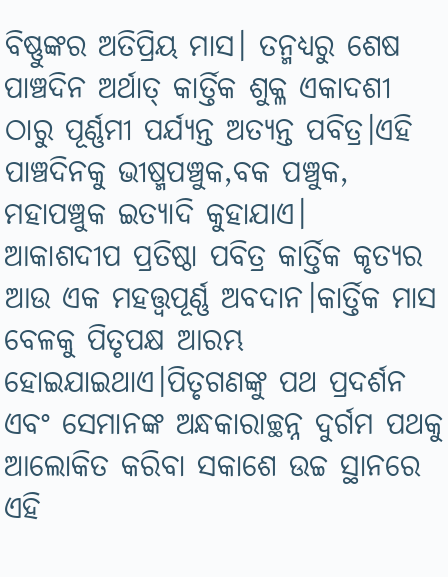ବିଷ୍ଣୁଙ୍କର ଅତିପ୍ରିୟ ମାସ। ତନ୍ମଧ୍ୟରୁ ଶେଷ ପାଞ୍ଚଦିନ ଅର୍ଥାତ୍ କାର୍ତ୍ତିକ ଶୁକ୍ଳ ଏକାଦଶୀ ଠାରୁ ପୂର୍ଣ୍ଣମୀ ପର୍ଯ୍ୟନ୍ତ ଅତ୍ୟନ୍ତ ପବିତ୍ର।ଏହି ପାଞ୍ଚଦିନକୁ ଭୀଷ୍ମପଞ୍ଚୁକ,ବକ ପଞ୍ଚୁକ, ମହାପଞ୍ଚୁକ ଇତ୍ୟାଦି କୁହାଯାଏ।
ଆକାଶଦୀପ ପ୍ରତିଷ୍ଠା ପବିତ୍ର କାର୍ତ୍ତିକ କୃତ୍ୟର ଆଉ ଏକ ମହତ୍ତ୍ଵପୂର୍ଣ୍ଣ ଅବଦାନ।କାର୍ତ୍ତିକ ମାସ ବେଳକୁ ପିତୃପକ୍ଷ ଆରମ୍ଭ ହୋଇଯାଇଥାଏ।ପିତୃଗଣଙ୍କୁ ପଥ ପ୍ରଦର୍ଶନ ଏବଂ ସେମାନଙ୍କ ଅନ୍ଧକାରାଚ୍ଛନ୍ନ ଦୁର୍ଗମ ପଥକୁ ଆଲୋକିତ କରିବା ସକାଶେ ଉଚ୍ଚ ସ୍ଥାନରେ ଏହି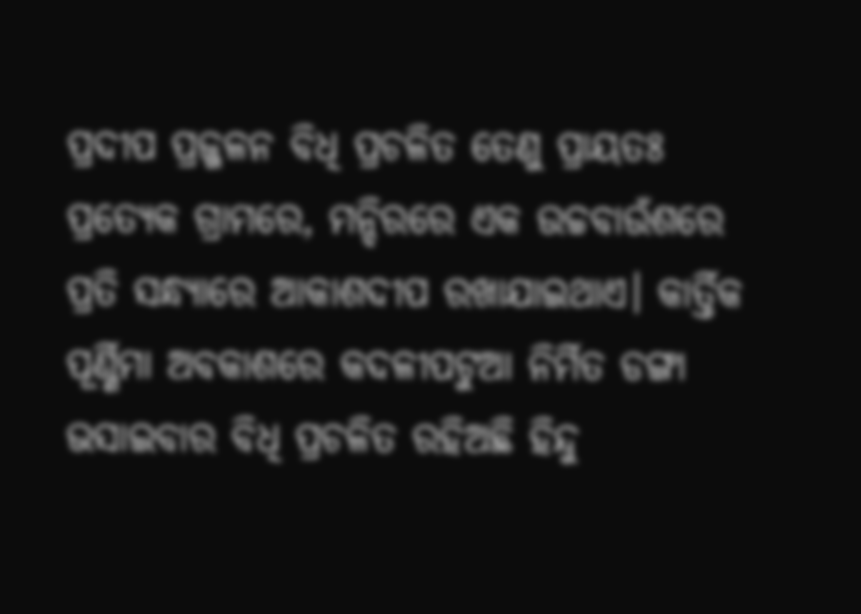ପ୍ରଦୀପ ପ୍ରଜ୍ଜଳନ ବିଧି ପ୍ରଚଳିତ ତେଣୁ ପ୍ରାୟତଃ ପ୍ରତ୍ୟେକ ଗ୍ରାମରେ, ମନ୍ଦିରରେ ଏକ ଉଚ୍ଚବାଉଁଶରେ ପ୍ରତି ସନ୍ଧ୍ୟାରେ ଆକାଶଦୀପ ରଖାଯାଇଥାଏ। କାର୍ତ୍ତିକ ପୂର୍ଣ୍ଣିମା ଅବକାଶରେ କଦଳୀପଟୁଆ ନିର୍ମିତ ଡଙ୍ଗା ଭସାଇବାର ବିଧି ପ୍ରଚଳିତ ରହିଅଛି ହିନ୍ଦୁ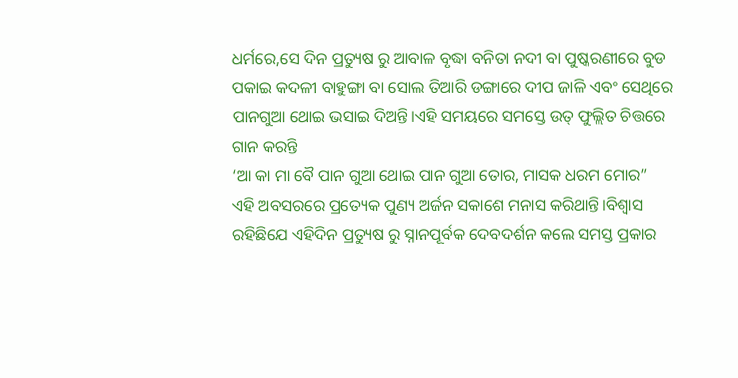ଧର୍ମରେ,ସେ ଦିନ ପ୍ରତ୍ୟୁଷ ରୁ ଆବାଳ ବୃଦ୍ଧା ବନିତା ନଦୀ ବା ପୁଷ୍କରଣୀରେ ବୁଡ ପକାଇ କଦଳୀ ବାହୁଙ୍ଗା ବା ସୋଲ ତିଆରି ଡଙ୍ଗାରେ ଦୀପ ଜାଳି ଏବଂ ସେଥିରେ ପାନଗୁଆ ଥୋଇ ଭସାଇ ଦିଅନ୍ତି।ଏହି ସମୟରେ ସମସ୍ତେ ଉତ୍ ଫୁଲ୍ଲିତ ଚିତ୍ତରେ ଗାନ କରନ୍ତି
‘ଆ କା ମା ବୈ ପାନ ଗୁଆ ଥୋଇ ପାନ ଗୁଆ ତୋର, ମାସକ ଧରମ ମୋର”
ଏହି ଅବସରରେ ପ୍ରତ୍ୟେକ ପୁଣ୍ୟ ଅର୍ଜନ ସକାଶେ ମନାସ କରିଥାନ୍ତି।ବିଶ୍ଵାସ ରହିଛିଯେ ଏହିଦିନ ପ୍ରତ୍ୟୁଷ ରୁ ସ୍ନାନପୂର୍ବକ ଦେବଦର୍ଶନ କଲେ ସମସ୍ତ ପ୍ରକାର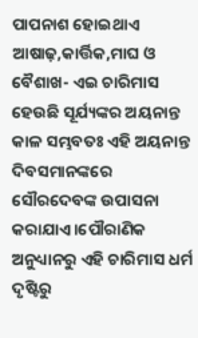ପାପନାଶ ହୋଇଥାଏ ଆଷାଢ଼,କାର୍ତ୍ତିକ,ମାଘ ଓ ବୈଶାଖ- ଏଇ ଚାରିମାସ ହେଉଛି ସୂର୍ଯ୍ୟଙ୍କର ଅୟନାନ୍ତ କାଳ ସମ୍ଭବତଃ ଏହି ଅୟନାନ୍ତ ଦିବସମାନଙ୍କରେ ସୌରଦେବଙ୍କ ଉପାସନା କରାଯାଏ।ପୌରାଣିକ ଅନୁଧ୍ୟାନରୁ ଏହି ଚାରିମାସ ଧର୍ମ ଦୃଷ୍ଟିରୁ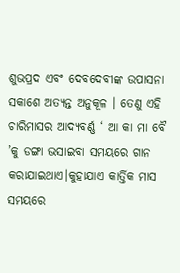ଶୁଭପ୍ରଦ ଏବଂ ଦେବଦେବୀଙ୍କ ଉପାସନା ସକାଶେ ଅତ୍ୟନ୍ତ ଅନୁକୂଳ । ତେଣୁ ଏହି ଚାରିମାସର ଆଦ୍ୟବର୍ଣ୍ଣ ‘ ଆ କା ମା ବୈ ’କୁ ଡଙ୍ଗା ଭସାଇବା ସମୟରେ ଗାନ କରାଯାଇଥାଏ।କୁହାଯାଏ କାର୍ତ୍ତିକ ମାସ ସମୟରେ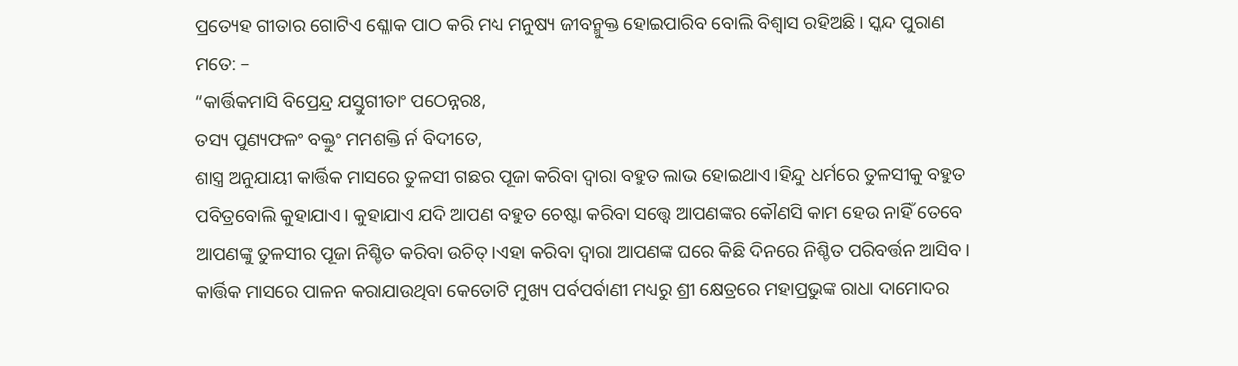ପ୍ରତ୍ୟେହ ଗୀତାର ଗୋଟିଏ ଶ୍ଳୋକ ପାଠ କରି ମଧ୍ୟ ମନୁଷ୍ୟ ଜୀବନ୍ମୁକ୍ତ ହୋଇପାରିବ ବୋଲି ବିଶ୍ୱାସ ରହିଅଛି। ସ୍କନ୍ଦ ପୁରାଣ ମତେ: –
“କାର୍ତ୍ତିକମାସି ବିପ୍ରେନ୍ଦ୍ର ଯସ୍ତୁଗୀତାଂ ପଠେନ୍ନରଃ,
ତସ୍ୟ ପୁଣ୍ୟଫଳଂ ବକ୍ତୁଂ ମମଶକ୍ତି ର୍ନ ବିଦୀତେ,
ଶାସ୍ତ୍ର ଅନୁଯାୟୀ କାର୍ତ୍ତିକ ମାସରେ ତୁଳସୀ ଗଛର ପୂଜା କରିବା ଦ୍ଵାରା ବହୁତ ଲାଭ ହୋଇଥାଏ।ହିନ୍ଦୁ ଧର୍ମରେ ତୁଳସୀକୁ ବହୁତ ପବିତ୍ରବୋଲି କୁହାଯାଏ। କୁହାଯାଏ ଯଦି ଆପଣ ବହୁତ ଚେଷ୍ଟା କରିବା ସତ୍ତ୍ବେ ଆପଣଙ୍କର କୌଣସି କାମ ହେଉ ନାହିଁ ତେବେ ଆପଣଙ୍କୁ ତୁଳସୀର ପୂଜା ନିଶ୍ଚିତ କରିବା ଉଚିତ୍।ଏହା କରିବା ଦ୍ଵାରା ଆପଣଙ୍କ ଘରେ କିଛି ଦିନରେ ନିଶ୍ଚିତ ପରିବର୍ତ୍ତନ ଆସିବ।
କାର୍ତ୍ତିକ ମାସରେ ପାଳନ କରାଯାଉଥିବା କେତୋଟି ମୁଖ୍ୟ ପର୍ବପର୍ବାଣୀ ମଧ୍ୟରୁ ଶ୍ରୀ କ୍ଷେତ୍ରରେ ମହାପ୍ରଭୁଙ୍କ ରାଧା ଦାମୋଦର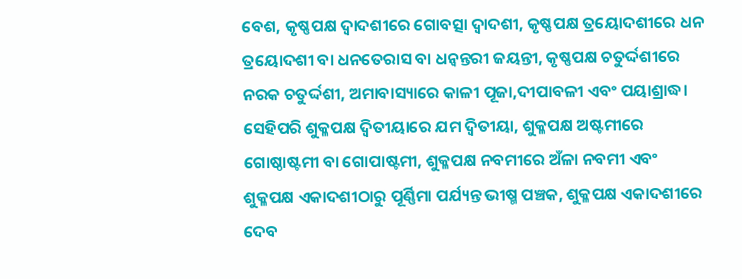ବେଶ, କୃଷ୍ଣପକ୍ଷ ଦ୍ୱାଦଶୀରେ ଗୋବତ୍ସା ଦ୍ୱାଦଶୀ, କୃଷ୍ଣପକ୍ଷ ତ୍ରୟୋଦଶୀରେ ଧନ ତ୍ରୟୋଦଶୀ ବା ଧନତେରାସ ବା ଧନ୍ୱନ୍ତରୀ ଜୟନ୍ତୀ, କୃଷ୍ଣପକ୍ଷ ଚତୁର୍ଦ୍ଦଶୀରେ ନରକ ଚତୁର୍ଦ୍ଦଶୀ, ଅମାବାସ୍ୟାରେ କାଳୀ ପୂଜା,ଦୀପାବଳୀ ଏବଂ ପୟାଶ୍ରାଦ୍ଧ। ସେହିପରି ଶୁକ୍ଳପକ୍ଷ ଦ୍ୱିତୀୟାରେ ଯମ ଦ୍ୱିତୀୟା, ଶୁକ୍ଳପକ୍ଷ ଅଷ୍ଟମୀରେ ଗୋଷ୍ଠାଷ୍ଟମୀ ବା ଗୋପାଷ୍ଟମୀ, ଶୁକ୍ଳପକ୍ଷ ନବମୀରେ ଅଁଳା ନବମୀ ଏବଂ ଶୁକ୍ଳପକ୍ଷ ଏକାଦଶୀଠାରୁ ପୂର୍ଣ୍ଣିମା ପର୍ଯ୍ୟନ୍ତ ଭୀଷ୍ମ ପଞ୍ଚକ, ଶୁକ୍ଳପକ୍ଷ ଏକାଦଶୀରେ ଦେବ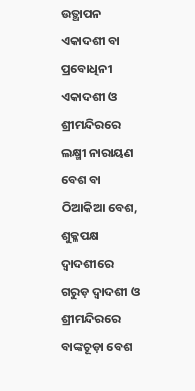ଉତ୍ଥାପନ ଏକାଦଶୀ ବା ପ୍ରବୋଧିନୀ ଏକାଦଶୀ ଓ ଶ୍ରୀମନ୍ଦିରରେ ଲକ୍ଷ୍ମୀ ନାରାୟଣ ବେଶ ବା ଠିଆକିଆ ବେଶ, ଶୁକ୍ଳପକ୍ଷ ଦ୍ୱାଦଶୀରେ ଗରୁଡ଼ ଦ୍ୱାଦଶୀ ଓ ଶ୍ରୀମନ୍ଦିରରେ ବାଙ୍କଚୂଡ଼ା ବେଶ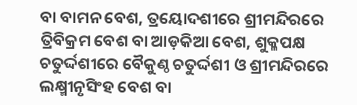ବା ବାମନ ବେଶ, ତ୍ରୟୋଦଶୀରେ ଶ୍ରୀମନ୍ଦିରରେ ତ୍ରିବିକ୍ରମ ବେଶ ବା ଆଡ଼କିଆ ବେଶ, ଶୁକ୍ଳପକ୍ଷ ଚତୁର୍ଦ୍ଦଶୀରେ ବୈକୁଣ୍ଠ ଚତୁର୍ଦ୍ଦଶୀ ଓ ଶ୍ରୀମନ୍ଦିରରେ ଲକ୍ଷ୍ମୀନୃସିଂହ ବେଶ ବା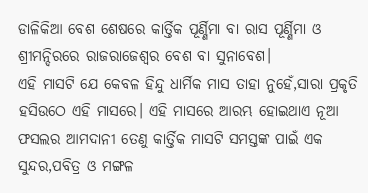ଡାଳିକିଆ ବେଶ ଶେଷରେ କାର୍ତ୍ତିକ ପୂର୍ଣ୍ଣିମା ବା ରାସ ପୂର୍ଣ୍ଣିମା ଓ ଶ୍ରୀମନ୍ଦିରରେ ରାଜରାଜେଶ୍ୱର ବେଶ ବା ସୁନାବେଶ।
ଏହି ମାସଟି ଯେ କେବଳ ହିନ୍ଦୁ ଧାର୍ମିକ ମାସ ତାହା ନୁହେଁ,ସାରା ପ୍ରକୃତି ହସିଉଠେ ଏହି ମାସରେ। ଏହି ମାସରେ ଆରମ୍ଭ ହୋଇଥାଏ ନୂଆ ଫସଲର ଆମଦାନୀ ତେଣୁ କାର୍ତ୍ତିକ ମାସଟି ସମସ୍ତଙ୍କ ପାଇଁ ଏକ ସୁନ୍ଦର,ପବିତ୍ର ଓ ମଙ୍ଗଳ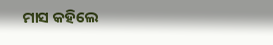ମାସ କହିଲେ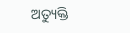ଅତ୍ୟୁକ୍ତି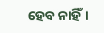ହେବ ନାହିଁ।